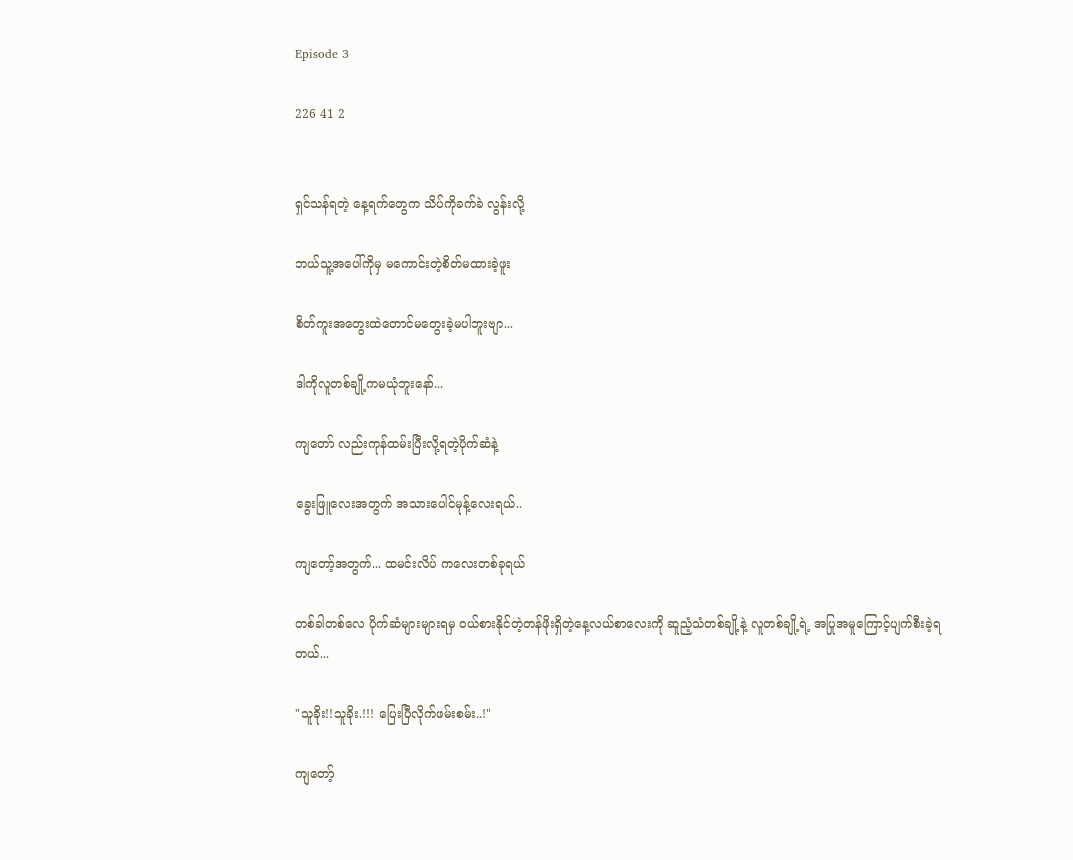Episode 3

226 41 2


ရှင်သန်ရတဲ့ နေ့ရက်တွေက သိပ်ကိုခက်ခဲ လွန်းလို့

ဘယ်သူ့အပေါ်ကိုမှ မကောင်းတဲ့စိတ်မထားခဲ့ဖူး

စိတ်ကူးအတွေးထဲတောင်မတွေးခဲ့မပါဘူးဗျာ...

ဒါကိုလူတစ်ချို့ကမယုံဘူးနော်...

ကျတော် လည်းကုန်ထမ်းပြီးလို့ရတဲ့ပိုက်ဆံ‌နဲ့

ခွေးဖြူလေးအတွက် အသားပေါင်မုန့်လေးရယ်..

ကျတော့်အတွက်... ထမင်းလိပ် ကလေးတစ်ခုရယ်

တစ်ခါတစ်လေ ပိုက်ဆံများများရမှ ဝယ်စားနိုင်တဲ့တန်ဖိုးရှိတဲ့နေ့လယ်စာလေးကို ဆူညံ့သံတစ်ချို့နဲ့ လူတစ်ချို့ရဲ့ အပြုအမူကြောင့်ပျက်စီးခဲ့ရတယ်...

"သူခိုး!!သူခိုး.!!! ပြေးပြီလိုက်ဖမ်းစမ်း..!"

ကျတော့်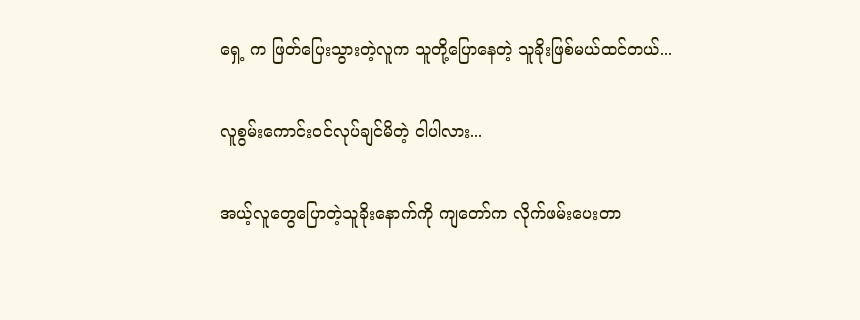ရှေ့ က ဖြတ်ပြေးသွားတဲ့လူက သူတို့ပြောနေတဲ့ သူခိုးဖြစ်မယ်ထင်တယ်...

လူစွမ်းကောင်းဝင်လုပ်ချင်မိတဲ့ ငါပါလား...

အယ့်လူတွေပြောတဲ့သူခိုးနောက်ကို ကျတော်က လိုက်ဖမ်းပေးတာ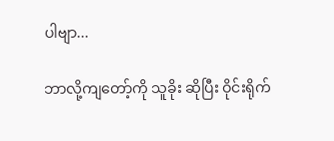ပါဗျာ...

ဘာလို့ကျတော့်ကို သူခိုး ဆိုပြီး ဝိုင်းရိုက်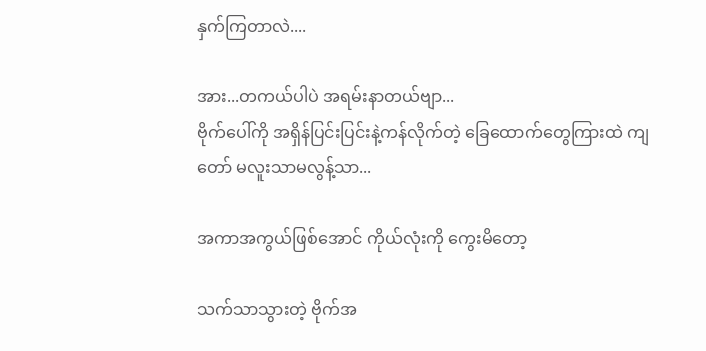နှက်ကြတာလဲ....

အား...တကယ်ပါပဲ အရမ်းနာတယ်ဗျာ...
ဗိုက်ပေါ်ကို အရှိန်ပြင်းပြင်းနဲ့ကန်လိုက်တဲ့ ခြေထောက်တွေကြားထဲ ကျတော် မလူးသာမလွန့်သာ...

အကာအကွယ်ဖြစ်အောင် ကိုယ်လုံးကို ကွေးမိတော့

သက်သာသွားတဲ့ ဗိုက်အ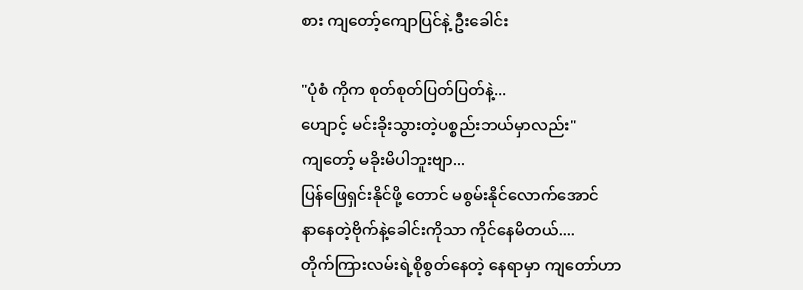စား ကျတော့်ကျောပြင်နဲ့ ‌ဦးခေါင်း

"ပုံစံ ကိုက စုတ်စုတ်ပြတ်ပြတ်နဲ့...
ဟျောင့် မင်းခိုးသွားတဲ့ပစ္စည်းဘယ်မှာလည်း"
ကျတော့် မခိုးမိပါဘူးဗျာ...
ပြန်ဖြေရှင်းနိုင်ဖို့ တောင် မစွမ်းနိုင်လောက်အောင်
နာနေတဲ့ဗိုက်နဲ့ခေါင်းကိုသာ ကိုင်နေမိတယ်....
တိုက်ကြားလမ်းရဲ့စိုစွတ်နေတဲ့ နေရာမှာ ကျတော်ဟာ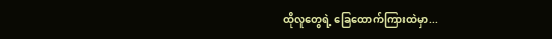ထိုလူတွေရဲ့ ခြေထောက်ကြားထဲမှာ...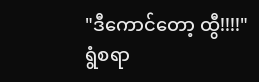"ဒီကောင်တော့ ထွီ!!!!"
ရွံစရာ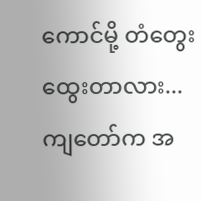ကောင်မို့ တံတွေး ထွေးတာလား...
ကျတော်က အ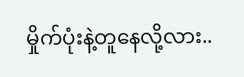မှိုက်ပုံးနဲ့တူနေလို့လား..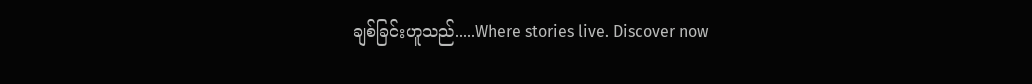ချစ်ခြင်းဟူသည်.....Where stories live. Discover now